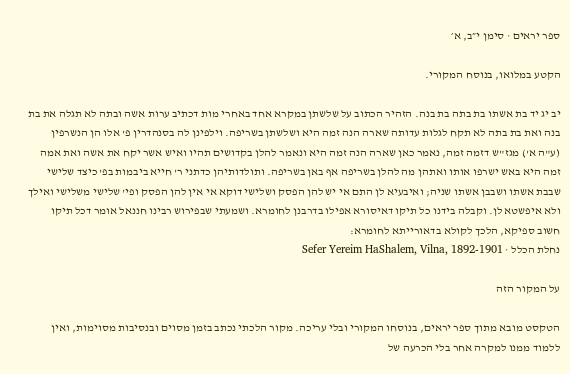ספר יראים · סימן י״ב, א׳

הקטע במלואו, בנוסח המקורי.

יב יג יד בת אשתו בת בתה בת בנה. הזהיר הכתוב על שלשתן במקרא אחד באחרי מות דכתיב ערות אשה ובתה לא תגלה את בת בנה ואת בת בתה לא תקח לגלות עדותה שארה הנה זמה היא ושלשתן בשריפה. וילפינן לה בסנהדרין פ' אלו הן הנשרפין (ע"ה א') מגז"ש דזמה זמה, נאמר כאן שארה הנה זמה היא ונאמר להלן בקדושים תהיו ואיש אשר יקח את אשה ואת אמה זמה היא באש ישרפו אותו ואתהן מה להלן בשריפה אף באן בשריפה. ותולדותיהן כדתני ר' חייא ביבמות בפ' כיצד שלישי שבבת אשתו ושבבן אשתו שניה; ואיבעיא לן התם אי יש להן הפסק ושלישי דוקא אי אין להן הפסק ופי' שלישי משלישי ואילך ולא איפשטא לן. וקבלה בידנו כל תיקו דאיסורא אפילו בדרבנן לחומרא. ושמעתי שבפירוש רבינו חננאל אומר דכל תיקו חשוב ספיקא, הלכך לקולא בדאורייתא לחומרא:
נחלת הכלל · Sefer Yereim HaShalem, Vilna, 1892-1901

על המקור הזה

הטקסט מובא מתוך ספר יראים, בנוסחו המקורי ובלי עריכה. מקור הלכתי נכתב בזמן מסוים ובנסיבות מסוימות, ואין ללמוד ממנו למקרה אחר בלי הכרעה של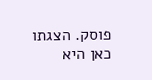פוסק. הצגתו כאן היא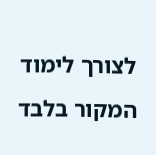לצורך לימוד המקור בלבד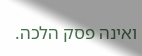ואינה פסק הלכה.